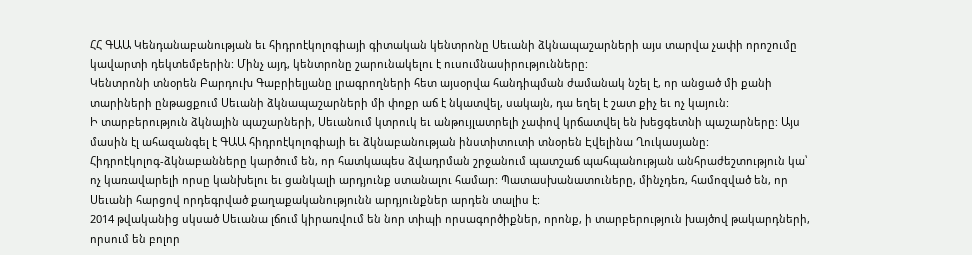ՀՀ ԳԱԱ Կենդանաբանության եւ հիդրոէկոլոգիայի գիտական կենտրոնը Սեւանի ձկնապաշարների այս տարվա չափի որոշումը կավարտի դեկտեմբերին: Մինչ այդ, կենտրոնը շարունակելու է ուսումնասիրությունները:
Կենտրոնի տնօրեն Բարդուխ Գաբրիելյանը լրագրողների հետ այսօրվա հանդիպման ժամանակ նշել է, որ անցած մի քանի տարիների ընթացքում Սեւանի ձկնապաշարների մի փոքր աճ է նկատվել, սակայն, դա եղել է շատ քիչ եւ ոչ կայուն:
Ի տարբերություն ձկնային պաշարների, Սեւանում կտրուկ եւ անթույլատրելի չափով կրճատվել են խեցգետնի պաշարները: Այս մասին էլ ահազանգել է ԳԱԱ հիդրոէկոլոգիայի եւ ձկնաբանության ինստիտուտի տնօրեն Էվելինա Ղուկասյանը:
Հիդրոէկոլոգ-ձկնաբանները կարծում են, որ հատկապես ձվադրման շրջանում պատշաճ պահպանության անհրաժեշտություն կա՝ ոչ կառավարելի որսը կանխելու եւ ցանկալի արդյունք ստանալու համար: Պատասխանատուները, մինչդեռ, համոզված են, որ Սեւանի հարցով որդեգրված քաղաքականությունն արդյունքներ արդեն տալիս է:
2014 թվականից սկսած Սեւանա լճում կիրառվում են նոր տիպի որսագործիքներ, որոնք, ի տարբերություն խայծով թակարդների, որսում են բոլոր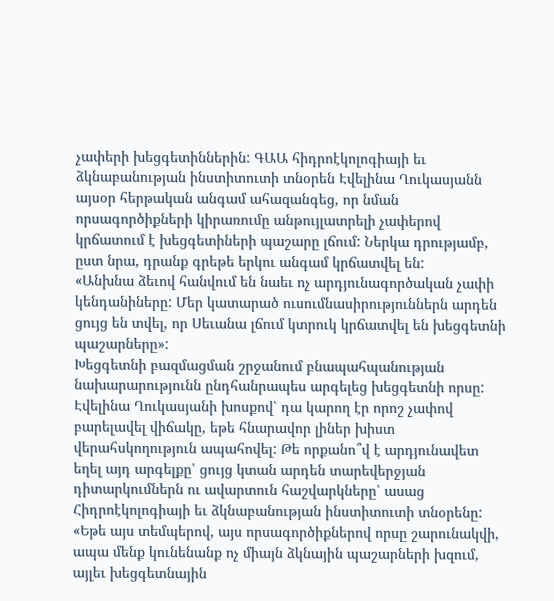չափերի խեցգետիններին: ԳԱԱ հիդրոէկոլոգիայի եւ ձկնաբանության ինստիտուտի տնօրեն Էվելինա Ղուկասյանն այսօր հերթական անգամ ահազանգեց, որ նման որսագործիքների կիրառումը անթույլատրելի չափերով կրճատում է խեցգետիների պաշարը լճում: Ներկա դրությամբ, ըստ նրա, դրանք գրեթե երկու անգամ կրճատվել են:
«Անխնա ձեւով հանվում են նաեւ ոչ արդյունագործական չափի կենդանիները: Մեր կատարած ուսումնասիրություններն արդեն ցույց են տվել, որ Սեւանա լճում կտրուկ կրճատվել են խեցգետնի պաշարները»:
Խեցգետնի բազմացման շրջանում բնապահպանության նախարարությունն ընդհանրապես արգելեց խեցգետնի որսը: Էվելինա Ղուկասյանի խոսքով՝ դա կարող էր որոշ չափով բարելավել վիճակը, եթե հնարավոր լիներ խիստ վերահսկողություն ապահովել: Թե որքանո՞վ է արդյունավետ եղել այդ արգելքը՝ ցույց կտան արդեն տարեվերջյան դիտարկումներն ու ավարտուն հաշվարկները՝ ասաց Հիդրոէկոլոգիայի եւ ձկնաբանության ինստիտուտի տնօրենը:
«Եթե այս տեմպերով, այս որսագործիքներով որսը շարունակվի, ապա մենք կունենանք ոչ միայն ձկնային պաշարների խզում, այլեւ խեցգետնային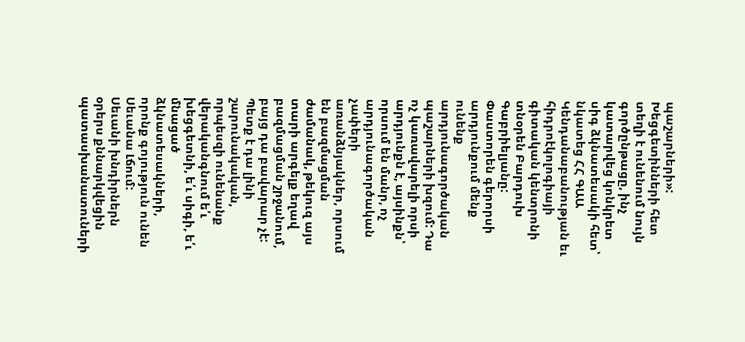պաշարների»:
Խեցգետինների հետ տեղի է ունենում նույն գործընթացը, ինչ կատարվեց կոնկրետ սիգ ձկնատեսակի հետ՝ նկատեց ՀՀ ԳԱԱ Կենդանաբանության եւ հիդրոէկոլոգիայի գիտական կենտրոնի տնօրեն Բարդուխ Գաբրիելյանը:
Փաստորեն գերորսի արդյունքում մենք ունենք արդյունագործական պաշարների խզում: Դա ոչ կառավարելի որսի արդյունքն է, այսինքն՝ որսում են մանր, ոչ արդյունագործական չափերի առանձնյակներ, որսում են բազմացման ժամանակ, թեկուզ այս տարի արգելք եղավ բազմացման շրջանում, բայց դա բավարար չէ: Պետք է դա լինի շարունակական, որպեսզի ունենանք վերականգնում ե՛ւ խեցգետնի, ե՛ւ սիգի, ե՛ւ մնացած ձկնատեսակների, որոնք գոյություն ունեն Սեւանա Լճում:
Սեւանի խնդիրներն օրերս քննարկվեցին պատասխանատուների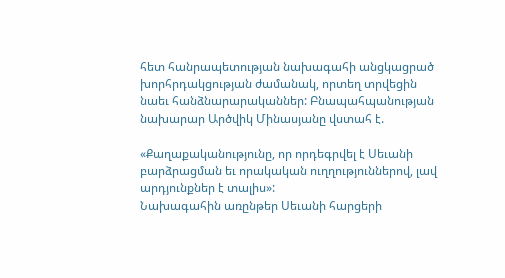հետ հանրապետության նախագահի անցկացրած խորհրդակցության ժամանակ, որտեղ տրվեցին նաեւ հանձնարարականներ: Բնապահպանության նախարար Արծվիկ Մինասյանը վստահ է.

«Քաղաքականությունը, որ որդեգրվել է Սեւանի բարձրացման եւ որակական ուղղություններով, լավ արդյունքներ է տալիս»:
Նախագահին առընթեր Սեւանի հարցերի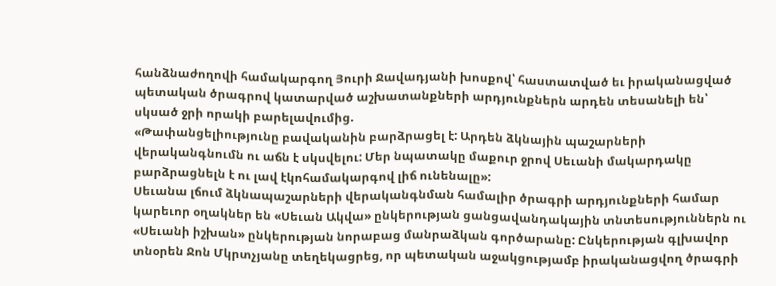հանձնաժողովի համակարգող Յուրի Ջավադյանի խոսքով՝ հաստատված եւ իրականացված պետական ծրագրով կատարված աշխատանքների արդյունքներն արդեն տեսանելի են՝ սկսած ջրի որակի բարելավումից.
«Թափանցելիությունը բավականին բարձրացել է: Արդեն ձկնային պաշարների վերականգնումն ու աճն է սկսվելու: Մեր նպատակը մաքուր ջրով Սեւանի մակարդակը բարձրացնելն է ու լավ էկոհամակարգով լիճ ունենալը»:
Սեւանա լճում ձկնապաշարների վերականգնման համալիր ծրագրի արդյունքների համար կարեւոր օղակներ են «Սեւան Ակվա» ընկերության ցանցավանդակային տնտեսություններն ու «Սեւանի իշխան» ընկերության նորաբաց մանրաձկան գործարանը: Ընկերության գլխավոր տնօրեն Ջոն Մկրտչյանը տեղեկացրեց, որ պետական աջակցությամբ իրականացվող ծրագրի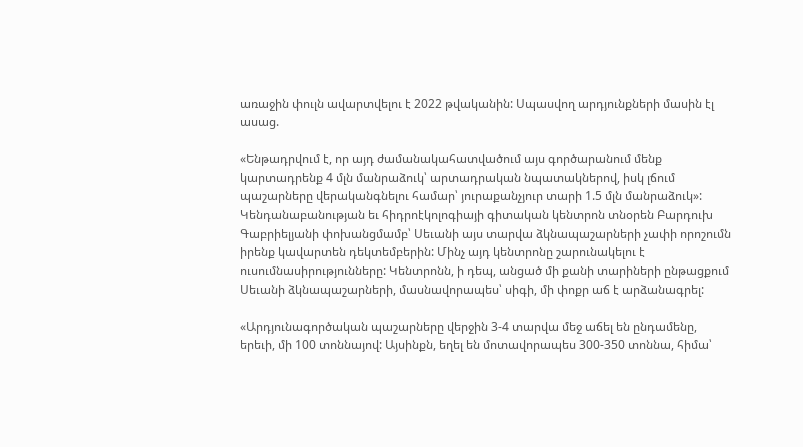առաջին փուլն ավարտվելու է 2022 թվականին: Սպասվող արդյունքների մասին էլ ասաց.

«Ենթադրվում է, որ այդ ժամանակահատվածում այս գործարանում մենք կարտադրենք 4 մլն մանրաձուկ՝ արտադրական նպատակներով, իսկ լճում պաշարները վերականգնելու համար՝ յուրաքանչյուր տարի 1.5 մլն մանրաձուկ»:
Կենդանաբանության եւ հիդրոէկոլոգիայի գիտական կենտրոն տնօրեն Բարդուխ Գաբրիելյանի փոխանցմամբ՝ Սեւանի այս տարվա ձկնապաշարների չափի որոշումն իրենք կավարտեն դեկտեմբերին: Մինչ այդ կենտրոնը շարունակելու է ուսումնասիրությունները: Կենտրոնն, ի դեպ, անցած մի քանի տարիների ընթացքում Սեւանի ձկնապաշարների, մասնավորապես՝ սիգի, մի փոքր աճ է արձանագրել:

«Արդյունագործական պաշարները վերջին 3-4 տարվա մեջ աճել են ընդամենը, երեւի, մի 100 տոննայով: Այսինքն, եղել են մոտավորապես 300-350 տոննա, հիմա՝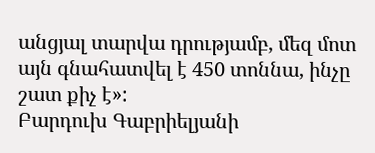անցյալ տարվա դրությամբ, մեզ մոտ այն գնահատվել է 450 տոննա, ինչը շատ քիչ է»:
Բարդուխ Գաբրիելյանի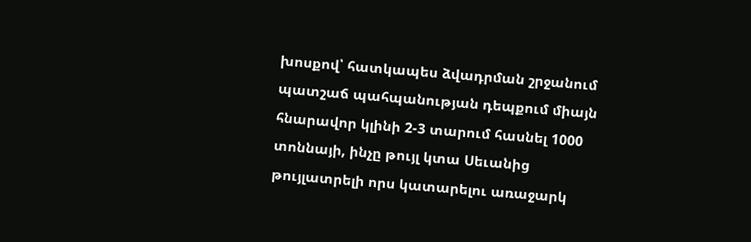խոսքով՝ հատկապես ձվադրման շրջանում պատշաճ պահպանության դեպքում միայն հնարավոր կլինի 2-3 տարում հասնել 1000 տոննայի, ինչը թույլ կտա Սեւանից թույլատրելի որս կատարելու առաջարկ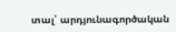տալ՝ արդյունագործական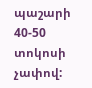պաշարի 40-50 տոկոսի չափով: